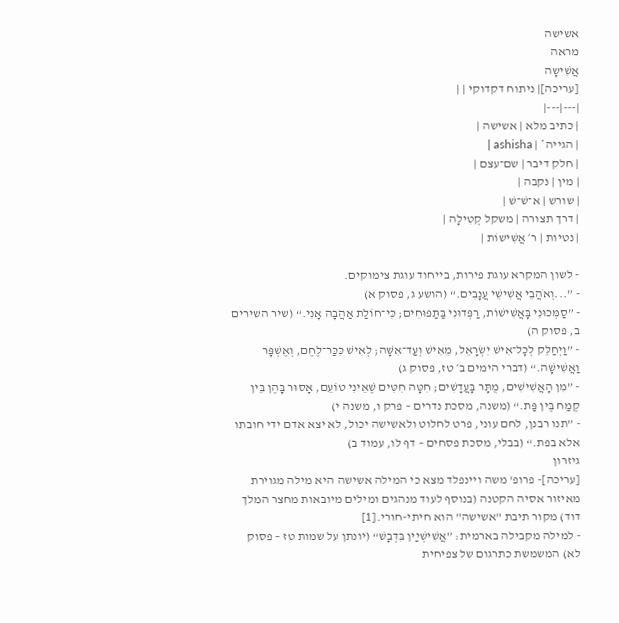אשישה
מראה
אֲשִׁישָה
[עריכה]| ניתוח דקדוקי | |
|---|---|
| כתיב מלא | אשישה |
| הגייה* | ashisha |
| חלק דיבר | שם־עצם |
| מין | נקבה |
| שורש | א־שׁ־שׁ |
| דרך תצורה | משקל קְטִילָה |
| נטיות | ר׳ אֲשִׁישוֹת |

- לשון המקרא עוגת פירות, בייחוד עוגת צימוקים.
- ”...וְאֹהֲבֵי אֲשִׁישֵׁי עֲנָבִים.“ (הושע ג, פסוק א)
- ”סַמְּכוּנִי בָּאֲשִׁישׁוֹת, רַפְּדוּנִי בַּתַּפּוּחִים; כִּי־חוֹלַת אַהֲבָה אָנִי.“ (שיר השירים ב, פסוק ה)
- ”וַיְחַלֵּק לְכָל־אִישׁ יִשְׂרָאֵל, מֵאִישׁ וְעַד־אִשָּׁה; לְאִישׁ כִּכַּר־לֶחֶם, וְאֶשְׁפָּר וַאֲשִׁישָׁה.“ (דברי הימים ב׳ טז, פסוק ג)
- ”מִן הָאֲשִׁישִׁים, מֻתָּר בָּעֲדָשִׁים; חִטָּה חִטִּים שֶׁאֵינִי טוֹעֵם, אָסוּר בָּהֶן בֵּין קֶמַח בֶּין פַּת.“ (משנה, מסכת נדרים – פרק ו, משנה י)
- ”תנו רבנן, לחם עוני, פרט לחלוט ולאשישה יכול, לא יצא אדם ידי חובתו אלא בפת.“ (בבלי, מסכת פסחים – דף לו, עמוד ב)
גיזרון
[עריכה]- פרופ' משה ויינפלד מצא כי המילה אשישה היא מילה מגוירת מאיזור אסיה הקטנה (בנוסף לעוד מנהגים ומילים מיובאות מחצר המלך דוד) מקור תיבת "אשישה" הוא חיתי-חורי.[1]
- למילה מקבילה בארמית: ”אֲשִׁישְׁיַין בִּדְבָשׁ“ (יונתן על שמות טז – פסוק לא) המשמשת כתרגום של צפיחית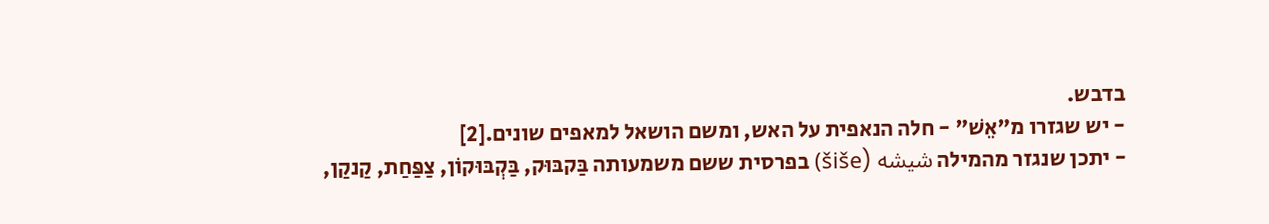בדבש.
- יש שגזרו מ"אֵשׁ" - חלה הנאפית על האש, ומשם הושאל למאפים שונים.[2]
- יתכן שנגזר מהמילה شیشه (šiše) בפרסית ששם משמעותה בַּקבּוּק, בַּקְבּוּקוֹן, צַפַּחַת, קַנקַן,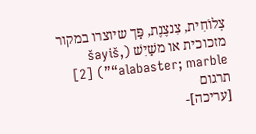צְלוֹחִית, צִנצֶנֶת, פַּך שיוצרו במקור מזכוכית או משַׁיִשׁ (šayiš, “alabaster; marble”) [2]
תרגום
[עריכה]-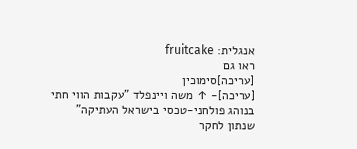אנגלית: fruitcake
ראו גם
[עריכה]סימוכין
[עריכה]- ↑ משה ויינפלד "עקבות הווי חתי בנוהג פולחני-טכסי בישראל העתיקה" שנתון לחקר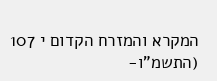המקרא והמזרח הקדום י 107 (התשמ"ו-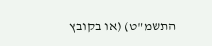התשמ"ט) (או בקובץ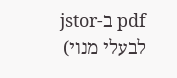pdf ב-jstor לבעלי מנוי)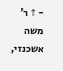- ↑ ר' משה אשכנזי,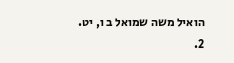הואיל משה שמואל ב ו, יט.
2.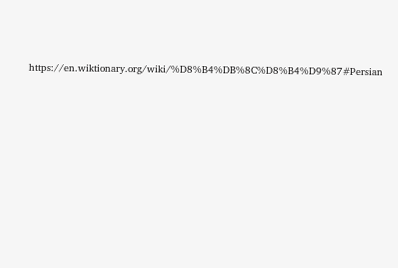https://en.wiktionary.org/wiki/%D8%B4%DB%8C%D8%B4%D9%87#Persian